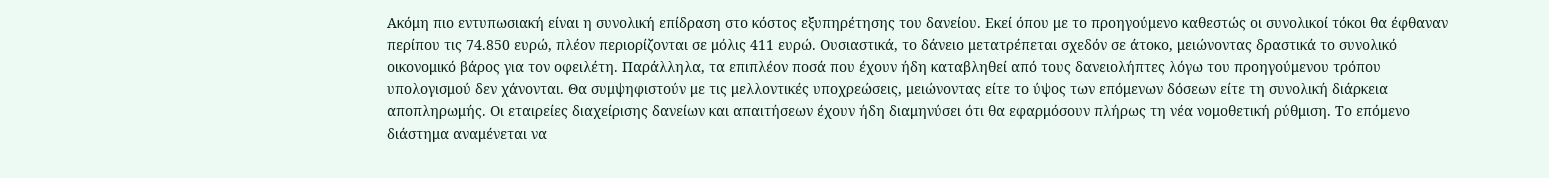Ακόμη πιο εντυπωσιακή είναι η συνολική επίδραση στο κόστος εξυπηρέτησης του δανείου. Εκεί όπου με το προηγούμενο καθεστώς οι συνολικοί τόκοι θα έφθαναν περίπου τις 74.850 ευρώ, πλέον περιορίζονται σε μόλις 411 ευρώ. Ουσιαστικά, το δάνειο μετατρέπεται σχεδόν σε άτοκο, μειώνοντας δραστικά το συνολικό οικονομικό βάρος για τον οφειλέτη. Παράλληλα, τα επιπλέον ποσά που έχουν ήδη καταβληθεί από τους δανειολήπτες λόγω του προηγούμενου τρόπου υπολογισμού δεν χάνονται. Θα συμψηφιστούν με τις μελλοντικές υποχρεώσεις, μειώνοντας είτε το ύψος των επόμενων δόσεων είτε τη συνολική διάρκεια αποπληρωμής. Οι εταιρείες διαχείρισης δανείων και απαιτήσεων έχουν ήδη διαμηνύσει ότι θα εφαρμόσουν πλήρως τη νέα νομοθετική ρύθμιση. Το επόμενο διάστημα αναμένεται να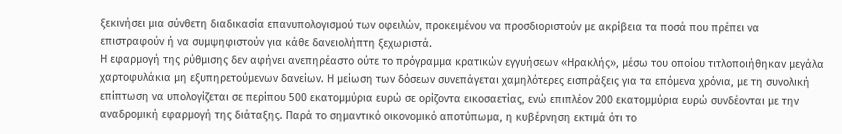ξεκινήσει μια σύνθετη διαδικασία επανυπολογισμού των οφειλών, προκειμένου να προσδιοριστούν με ακρίβεια τα ποσά που πρέπει να επιστραφούν ή να συμψηφιστούν για κάθε δανειολήπτη ξεχωριστά.
Η εφαρμογή της ρύθμισης δεν αφήνει ανεπηρέαστο ούτε το πρόγραμμα κρατικών εγγυήσεων «Ηρακλής», μέσω του οποίου τιτλοποιήθηκαν μεγάλα χαρτοφυλάκια μη εξυπηρετούμενων δανείων. Η μείωση των δόσεων συνεπάγεται χαμηλότερες εισπράξεις για τα επόμενα χρόνια, με τη συνολική επίπτωση να υπολογίζεται σε περίπου 500 εκατομμύρια ευρώ σε ορίζοντα εικοσαετίας, ενώ επιπλέον 200 εκατομμύρια ευρώ συνδέονται με την αναδρομική εφαρμογή της διάταξης. Παρά το σημαντικό οικονομικό αποτύπωμα, η κυβέρνηση εκτιμά ότι το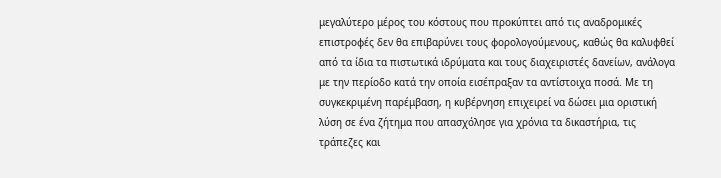μεγαλύτερο μέρος του κόστους που προκύπτει από τις αναδρομικές επιστροφές δεν θα επιβαρύνει τους φορολογούμενους, καθώς θα καλυφθεί από τα ίδια τα πιστωτικά ιδρύματα και τους διαχειριστές δανείων, ανάλογα με την περίοδο κατά την οποία εισέπραξαν τα αντίστοιχα ποσά. Με τη συγκεκριμένη παρέμβαση, η κυβέρνηση επιχειρεί να δώσει μια οριστική λύση σε ένα ζήτημα που απασχόλησε για χρόνια τα δικαστήρια, τις τράπεζες και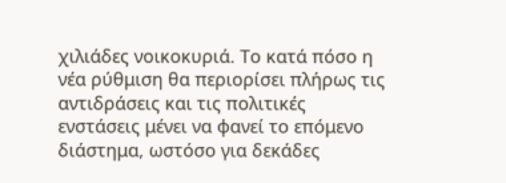χιλιάδες νοικοκυριά. Το κατά πόσο η νέα ρύθμιση θα περιορίσει πλήρως τις αντιδράσεις και τις πολιτικές ενστάσεις μένει να φανεί το επόμενο διάστημα, ωστόσο για δεκάδες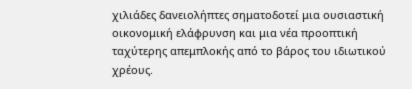χιλιάδες δανειολήπτες σηματοδοτεί μια ουσιαστική οικονομική ελάφρυνση και μια νέα προοπτική ταχύτερης απεμπλοκής από το βάρος του ιδιωτικού χρέους.